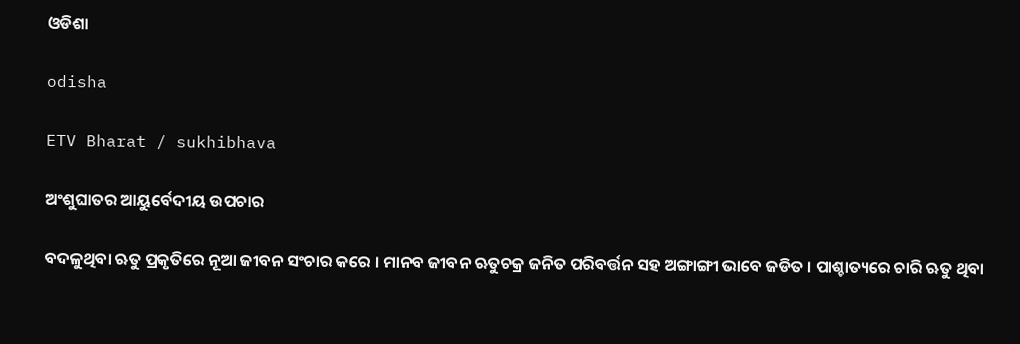ଓଡିଶା

odisha

ETV Bharat / sukhibhava

ଅଂଶୁଘାତର ଆୟୁର୍ବେଦୀୟ ଉପଚାର

ବଦଳୁଥିବା ଋତୁ ପ୍ରକୃତିରେ ନୂଆ ଜୀବନ ସଂଚାର କରେ । ମାନବ ଜୀବନ ଋତୁଚକ୍ର ଜନିତ ପରିବର୍ତ୍ତନ ସହ ଅଙ୍ଗାଙ୍ଗୀ ଭାବେ ଜଡିତ । ପାଶ୍ଚାତ୍ୟରେ ଚାରି ଋତୁ ଥିବା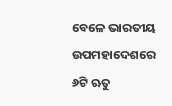ବେଳେ ଭାରତୀୟ ଉପମହାଦେଶରେ ୬ଟି ଋତୁ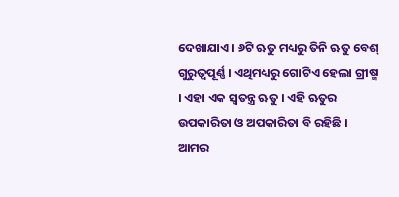ଦେଖାଯାଏ । ୬ଟି ଋତୁ ମଧ୍ୟରୁ ତିନି ଋତୁ ବେଶ୍ ଗୁରୁତ୍ୱପୂର୍ଣ୍ଣ । ଏଥିମଧ୍ୟରୁ ଗୋଟିଏ ହେଲା ଗ୍ରୀଷ୍ମ । ଏହା ଏକ ସ୍ୱତନ୍ତ୍ର ଋତୁ । ଏହି ଋତୁର ଉପକାରିତା ଓ ଅପକାରିତା ବି ରହିଛି । ଆମର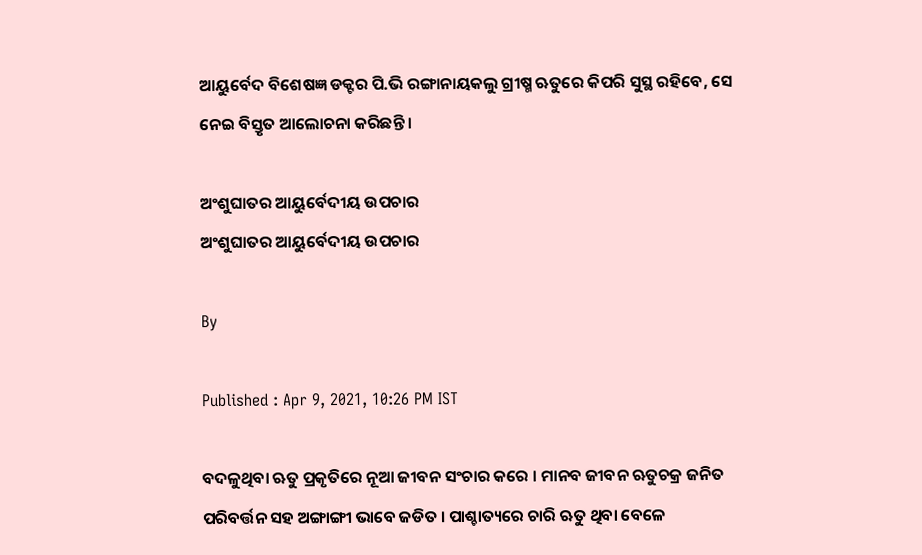ଆୟୁର୍ବେଦ ବିଶେଷଜ୍ଞ ଡକ୍ଟର ପି.ଭି ରଙ୍ଗାନାୟକଲୁ ଗ୍ରୀଷ୍ମ ଋତୁରେ କିପରି ସୁସ୍ଥ ରହିବେ, ସେ ନେଇ ବିସ୍ତୃତ ଆଲୋଚନା କରିଛନ୍ତି ।

ଅଂଶୁଘାତର ଆୟୁର୍ବେଦୀୟ ଉପଚାର
ଅଂଶୁଘାତର ଆୟୁର୍ବେଦୀୟ ଉପଚାର

By

Published : Apr 9, 2021, 10:26 PM IST

ବଦଳୁଥିବା ଋତୁ ପ୍ରକୃତିରେ ନୂଆ ଜୀବନ ସଂଚାର କରେ । ମାନବ ଜୀବନ ଋତୁଚକ୍ର ଜନିତ ପରିବର୍ତ୍ତନ ସହ ଅଙ୍ଗାଙ୍ଗୀ ଭାବେ ଜଡିତ । ପାଶ୍ଚାତ୍ୟରେ ଚାରି ଋତୁ ଥିବା ବେଳେ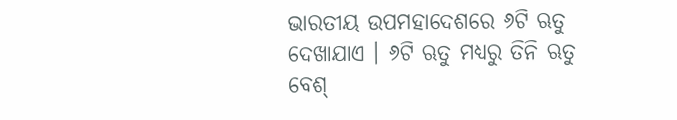ଭାରତୀୟ ଉପମହାଦେଶରେ ୬ଟି ଋତୁ ଦେଖାଯାଏ । ୬ଟି ଋତୁ ମଧ୍ୟରୁ ତିନି ଋତୁ ବେଶ୍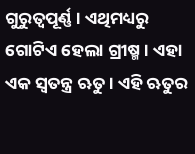ଗୁରୁତ୍ୱପୂର୍ଣ୍ଣ । ଏଥିମଧ୍ୟରୁ ଗୋଟିଏ ହେଲା ଗ୍ରୀଷ୍ମ । ଏହା ଏକ ସ୍ୱତନ୍ତ୍ର ଋତୁ । ଏହି ଋତୁର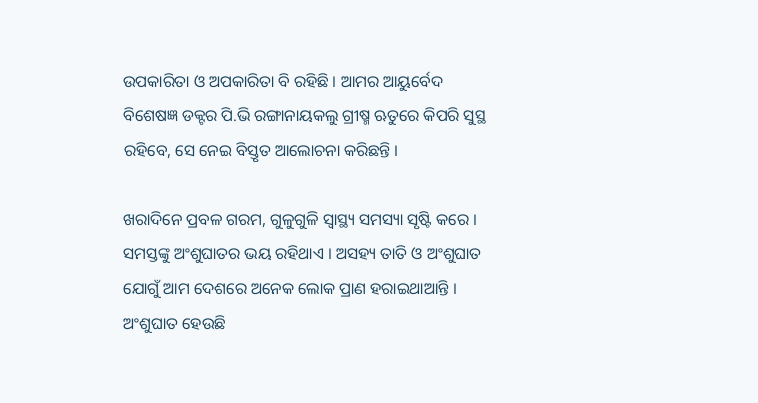ଉପକାରିତା ଓ ଅପକାରିତା ବି ରହିଛି । ଆମର ଆୟୁର୍ବେଦ ବିଶେଷଜ୍ଞ ଡକ୍ଟର ପି.ଭି ରଙ୍ଗାନାୟକଲୁ ଗ୍ରୀଷ୍ମ ଋତୁରେ କିପରି ସୁସ୍ଥ ରହିବେ, ସେ ନେଇ ବିସ୍ତୃତ ଆଲୋଚନା କରିଛନ୍ତି ।

ଖରାଦିନେ ପ୍ରବଳ ଗରମ, ଗୁଳୁଗୁଳି ସ୍ୱାସ୍ଥ୍ୟ ସମସ୍ୟା ସୃଷ୍ଟି କରେ । ସମସ୍ତଙ୍କୁ ଅଂଶୁଘାତର ଭୟ ରହିଥାଏ । ଅସହ୍ୟ ତାତି ଓ ଅଂଶୁଘାତ ଯୋଗୁଁ ଆମ ଦେଶରେ ଅନେକ ଲୋକ ପ୍ରାଣ ହରାଇଥାଆନ୍ତି । ଅଂଶୁଘାତ ହେଉଛି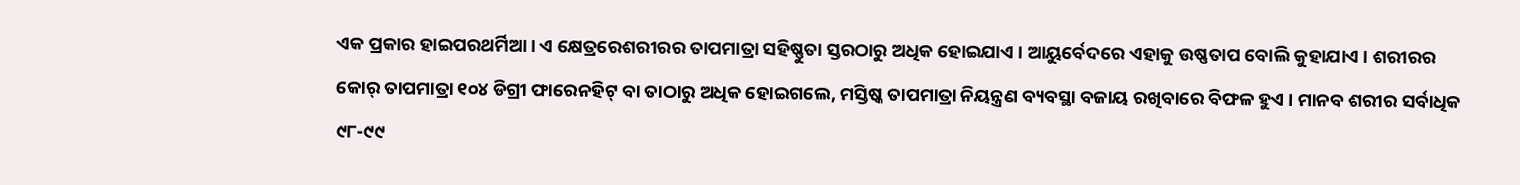ଏକ ପ୍ରକାର ହାଇପରଥର୍ମିଆ । ଏ କ୍ଷେତ୍ରରେଶରୀରର ତାପମାତ୍ରା ସହିଷ୍ଣୁତା ସ୍ତରଠାରୁ ଅଧିକ ହୋଇଯାଏ । ଆୟୁର୍ବେଦରେ ଏହାକୁ ଉଷ୍ଣତାପ ବୋଲି କୁହାଯାଏ । ଶରୀରର କୋର୍ ତାପମାତ୍ରା ୧୦୪ ଡିଗ୍ରୀ ଫାରେନହିଟ୍ ବା ତାଠାରୁ ଅଧିକ ହୋଇଗଲେ, ମସ୍ତିଷ୍କ ତାପମାତ୍ରା ନିୟନ୍ତ୍ରଣ ବ୍ୟବସ୍ଥା ବଜାୟ ରଖିବାରେ ବିଫଳ ହୁଏ । ମାନବ ଶରୀର ସର୍ବାଧିକ ୯୮-୯୯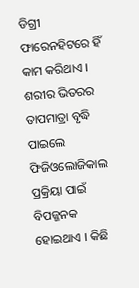ଡିଗ୍ରୀ ଫାରେନହିଟରେ ହିଁ କାମ କରିଥାଏ । ଶରୀର ଭିତରର ତାପମାତ୍ରା ବୃଦ୍ଧି ପାଇଲେ ଫିଜିଓଲୋଜିକାଲ ପ୍ରକ୍ରିୟା ପାଇଁ ବିପଜ୍ଜନକ ହୋଇଥାଏ । କିଛି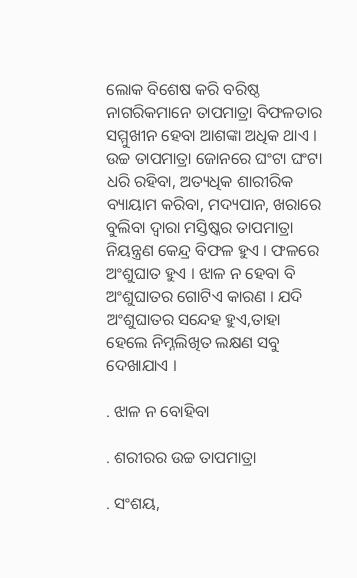ଲୋକ ବିଶେଷ କରି ବରିଷ୍ଠ ନାଗରିକମାନେ ତାପମାତ୍ରା ବିଫଳତାର ସମ୍ମୁଖୀନ ହେବା ଆଶଙ୍କା ଅଧିକ ଥାଏ । ଉଚ୍ଚ ତାପମାତ୍ରା ଜୋନରେ ଘଂଟା ଘଂଟା ଧରି ରହିବା, ଅତ୍ୟଧିକ ଶାରୀରିକ ବ୍ୟାୟାମ କରିବା, ମଦ୍ୟପାନ, ଖରାରେ ବୁଲିବା ଦ୍ୱାରା ମସ୍ତିଷ୍କର ତାପମାତ୍ରା ନିୟନ୍ତ୍ରଣ କେନ୍ଦ୍ର ବିଫଳ ହୁଏ । ଫଳରେ ଅଂଶୁଘାତ ହୁଏ । ଝାଳ ନ ହେବା ବି ଅଂଶୁଘାତର ଗୋଟିଏ କାରଣ । ଯଦି ଅଂଶୁଘାତର ସନ୍ଦେହ ହୁଏ,ତାହା ହେଲେ ନିମ୍ନଲିଖିତ ଲକ୍ଷଣ ସବୁ ଦେଖାଯାଏ ।

. ଝାଳ ନ ବୋହିବା

. ଶରୀରର ଉଚ୍ଚ ତାପମାତ୍ରା

. ସଂଶୟ,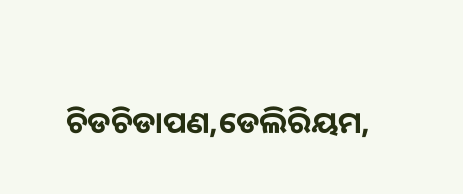ଚିଡଚିଡାପଣ,ଡେଲିରିୟମ,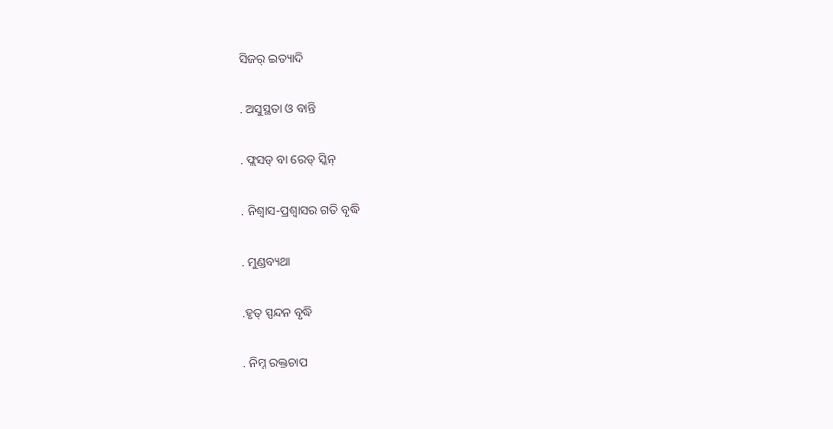ସିଜର୍ ଇତ୍ୟାଦି

. ଅସୁସ୍ଥତା ଓ ବାନ୍ତି

. ଫ୍ଲସଡ୍ ବା ରେଡ୍ ସ୍କିନ୍

. ନିଶ୍ୱାସ-ପ୍ରଶ୍ୱାସର ଗତି ବୃଦ୍ଧି

. ମୁଣ୍ଡବ୍ୟଥା

.ହୃତ୍ ସ୍ପନ୍ଦନ ବୃଦ୍ଧି

. ନିମ୍ନ ରକ୍ତଚାପ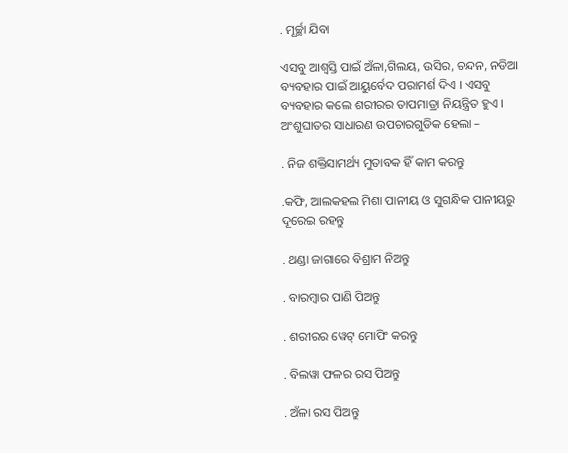. ମୂର୍ଚ୍ଛା ଯିବା

ଏସବୁ ଆଶ୍ୱସ୍ତି ପାଇଁ ଅଁଳା,ଗିଲୟ, ଉସିର, ଚନ୍ଦନ, ନଡିଆ ବ୍ୟବହାର ପାଇଁ ଆୟୁର୍ବେଦ ପରାମର୍ଶ ଦିଏ । ଏସବୁ ବ୍ୟବହାର କଲେ ଶରୀରର ତାପମାତ୍ରା ନିୟନ୍ତ୍ରିତ ହୁଏ । ଅଂଶୁଘାତର ସାଧାରଣ ଉପଚାରଗୁଡିକ ହେଲା –

. ନିଜ ଶକ୍ତିସାମର୍ଥ୍ୟ ମୁତାବକ ହିଁ କାମ କରନ୍ତୁ

.କଫି, ଆଲକହଲ ମିଶା ପାନୀୟ ଓ ସୁଗନ୍ଧିକ ପାନୀୟରୁ ଦୂରେଇ ରହନ୍ତୁ

. ଥଣ୍ଡା ଜାଗାରେ ବିଶ୍ରାମ ନିଅନ୍ତୁ

. ବାରମ୍ବାର ପାଣି ପିଅନ୍ତୁ

. ଶରୀରର ୱେଟ୍ ମୋପିଂ କରନ୍ତୁ

. ବିଲୱା ଫଳର ରସ ପିଅନ୍ତୁ

. ଅଁଳା ରସ ପିଅନ୍ତୁ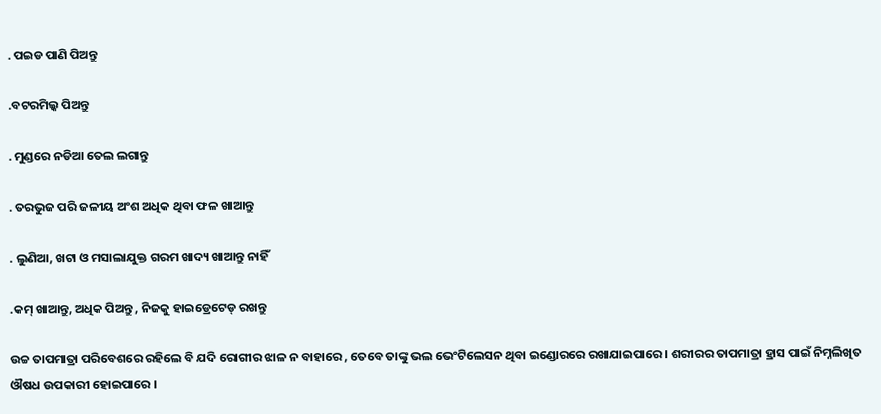. ପଇଡ ପାଣି ପିଅନ୍ତୁ

.ବଟରମିଲ୍କ ପିଅନ୍ତୁ

. ମୁଣ୍ଡରେ ନଡିଆ ତେଲ ଲଗାନ୍ତୁ

. ତରଭୁଜ ପରି ଜଳୀୟ ଅଂଶ ଅଧିକ ଥିବା ଫଳ ଖାଆନ୍ତୁ

. ଲୁଣିଆ, ଖଟା ଓ ମସାଲାଯୁକ୍ତ ଗରମ ଖାଦ୍ୟ ଖାଆନ୍ତୁ ନାହିଁ

.କମ୍ ଖାଆନ୍ତୁ, ଅଧିକ ପିଅନ୍ତୁ , ନିଜକୁ ହାଇଡ୍ରେଟେଡ୍ ରଖନ୍ତୁ

ଉଚ୍ଚ ତାପମାତ୍ରା ପରିବେଶରେ ରହିଲେ ବି ଯଦି ରୋଗୀର ଝାଳ ନ ବାହାରେ , ତେବେ ତାଙ୍କୁ ଭଲ ଭେଂଟିଲେସନ ଥିବା ଇଣ୍ଡୋରରେ ରଖାଯାଇପାରେ । ଶରୀରର ତାପମାତ୍ରା ହ୍ରାସ ପାଇଁ ନିମ୍ନଲିଖିତ ଔଷଧ ଉପକାରୀ ହୋଇପାରେ ।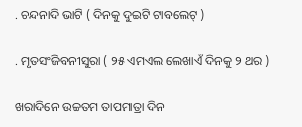. ଚନ୍ଦନାଦି ଭାଟି ( ଦିନକୁ ଦୁଇଟି ଟାବଲେଟ୍ )

. ମୃତସଂଜିବନୀସୁରା ( ୨୫ ଏମଏଲ ଲେଖାଏଁ ଦିନକୁ ୨ ଥର )

ଖରାଦିନେ ଉଚ୍ଚତମ ତାପମାତ୍ରା ଦିନ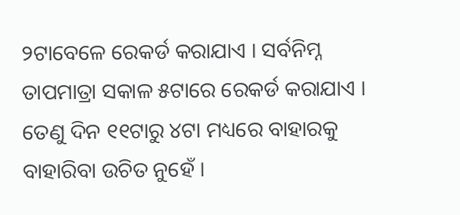୨ଟାବେଳେ ରେକର୍ଡ କରାଯାଏ । ସର୍ବନିମ୍ନ ତାପମାତ୍ରା ସକାଳ ୫ଟାରେ ରେକର୍ଡ କରାଯାଏ । ତେଣୁ ଦିନ ୧୧ଟାରୁ ୪ଟା ମଧ୍ୟରେ ବାହାରକୁ ବାହାରିବା ଉଚିତ ନୁହେଁ ।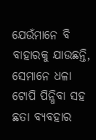ଯେଉଁମାନେ ବି ବାହାରକୁ ଯାଉଛନ୍ତି, ସେମାନେ ଧଳା ଟୋପି ପିନ୍ଧିବା ସହ ଛତା ବ୍ୟବହାର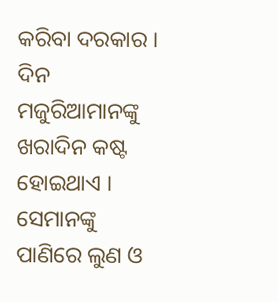କରିବା ଦରକାର । ଦିନ ମଜୁରିଆମାନଙ୍କୁ ଖରାଦିନ କଷ୍ଟ ହୋଇଥାଏ । ସେମାନଙ୍କୁ ପାଣିରେ ଲୁଣ ଓ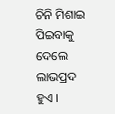ଚିନି ମିଶାଇ ପିଇବାକୁ ଦେଲେ ଲାଭପ୍ରଦ ହୁଏ ।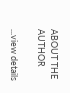ABOUT THE AUTHOR

...view details